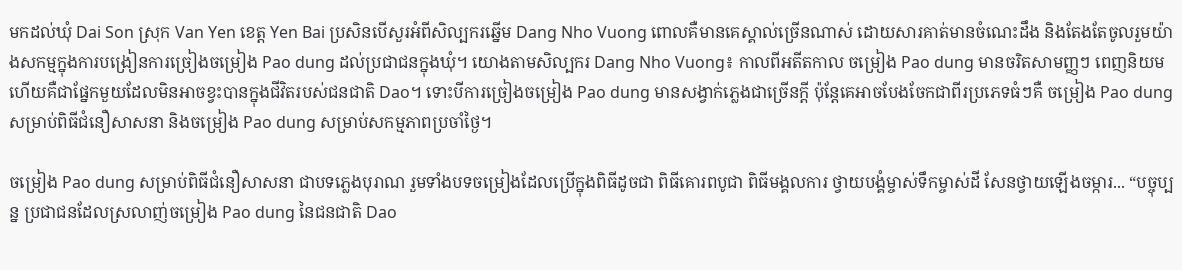មកដល់ឃុំ Dai Son ស្រុក Van Yen ខេត្ត Yen Bai ប្រសិនបើសួរអំពីសិល្បករឆ្នើម Dang Nho Vuong ពោលគឺមានគេស្គាល់ច្រើនណាស់ ដោយសារគាត់មានចំណេះដឹង និងតែងតែចូលរួមយ៉ាងសកម្មក្នុងការបង្រៀនការច្រៀងចម្រៀង Pao dung ដល់ប្រជាជនក្នុងឃុំ។ យោងតាមសិល្បករ Dang Nho Vuong៖ កាលពីអតីតកាល ចម្រៀង Pao dung មានចរិតសាមញ្ញៗ ពេញនិយមហើយគឺជាផ្នែកមួយដែលមិនអាចខ្វះបានក្នុងជីវិតរបស់ជនជាតិ Dao។ ទោះបីការច្រៀងចម្រៀង Pao dung មានសង្វាក់ភ្លេងជាច្រើនក្តី ប៉ុន្តែគេអាចបែងចែកជាពីរប្រភេទធំៗគឺ ចម្រៀង Pao dung សម្រាប់ពិធីជំនឿសាសនា និងចម្រៀង Pao dung សម្រាប់សកម្មភាពប្រចាំថ្ងៃ។

ចម្រៀង Pao dung សម្រាប់ពិធីជំនឿសាសនា ជាបទភ្លេងបុរាណ រួមទាំងបទចម្រៀងដែលប្រើក្នុងពិធីដូចជា ពិធីគោរពបូជា ពិធីមង្គលការ ថ្វាយបង្គំម្ចាស់ទឹកម្ចាស់ដី សែនថ្វាយឡើងចម្ការ... “បច្ចុប្បន្ន ប្រជាជនដែលស្រលាញ់ចម្រៀង Pao dung នៃជនជាតិ Dao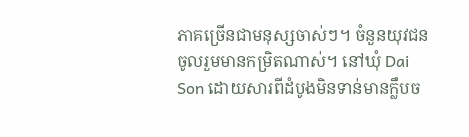ភាគច្រើនជាមនុស្សចាស់ៗ។ ចំនួនយុវជនចូលរួមមានកម្រិតណាស់។ នៅឃុំ Dai Son ដោយសារពីដំបូងមិនទាន់មានក្លឹបច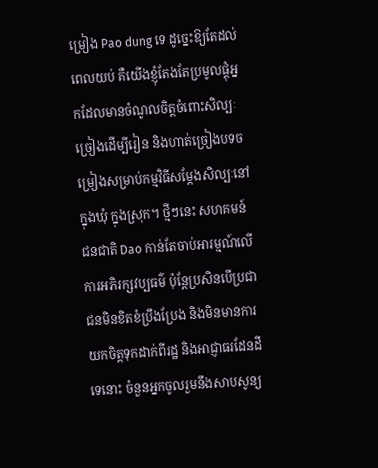ម្រៀង Pao dung ទេ ដូច្នេះឱ្យតែដល់ពេលយប់ គឺយើងខ្ញុំតែងតែប្រមូលផ្តុំអ្នកដែលមានចំណូលចិត្តចំពោះសិល្បៈច្រៀងដើម្បីរៀន និងហាត់ច្រៀងបទចម្រៀងសម្រាប់កម្មវិធីសម្តែងសិល្បៈនៅក្នុងឃុំ ក្នុងស្រុក។ ថ្មីៗនេះ សហគមន៍ជនជាតិ Dao កាន់តែចាប់អារម្មណ៍លើការអភិរក្សវប្បធម៌ ប៉ុន្តែប្រសិនបើប្រជាជនមិនខិតខំប្រឹងប្រែង និងមិនមានការយកចិត្តទុកដាក់ពីរដ្ឋ និងអាជ្ញាធរដែនដីទេនោះ ចំនួនអ្នកចូលរួមនឹងសាបសូន្យ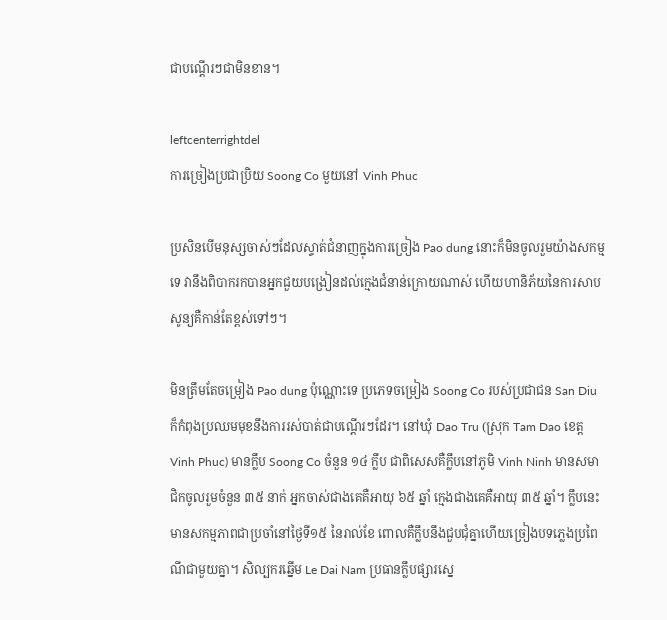ជាបណ្តើរៗជាមិនខាន។

leftcenterrightdel
ការច្រៀងប្រជាប្រិយ Soong Co មួយនៅ Vinh Phuc

ប្រសិនបើមនុស្សចាស់ៗដែលស្ទាត់ជំនាញក្នុងការច្រៀង Pao dung នោះក៏មិនចូលរួមយ៉ាងសកម្មទេ វានឹងពិបាករកបានអ្នកជួយបង្រៀនដល់ក្មេងជំនាន់ក្រោយណាស់ ហើយហានិភ័យនៃការសាបសូន្យគឺកាន់តែខ្ពស់ទៅៗ។

មិនត្រឹមតែចម្រៀង Pao dung ប៉ុណ្ណោះទេ ប្រភេទចម្រៀង Soong Co របស់ប្រជាជន San Diu ក៏កំពុងប្រឈមមុខនឹងការរស់បាត់ជាបណ្តើរៗដែរ។ នៅឃុំ Dao Tru (ស្រុក Tam Dao ខេត្ត Vinh Phuc) មានក្លឹប Soong Co ចំនួន ១៤ ក្លឹប ជាពិសេសគឺក្លឹបនៅភូមិ Vinh Ninh មានសមាជិកចូលរួមចំនួន ៣៥ នាក់ អ្នកចាស់ជាងគេគឺអាយុ ៦៥ ឆ្នាំ ក្មេងជាងគេគឺអាយុ ៣៥ ឆ្នាំ។ ក្លឹបនេះមានសកម្មភាពជាប្រចាំនៅថ្ងៃទី១៥ នៃរាល់ខែ ពោលគឺក្លឹបនឹងជួបជុំគ្នាហើយច្រៀងបទភ្លេងប្រពៃណីជាមួយគ្នា។ សិល្បករឆ្នើម Le Dai Nam ប្រធានក្លឹបផ្សារស្នេ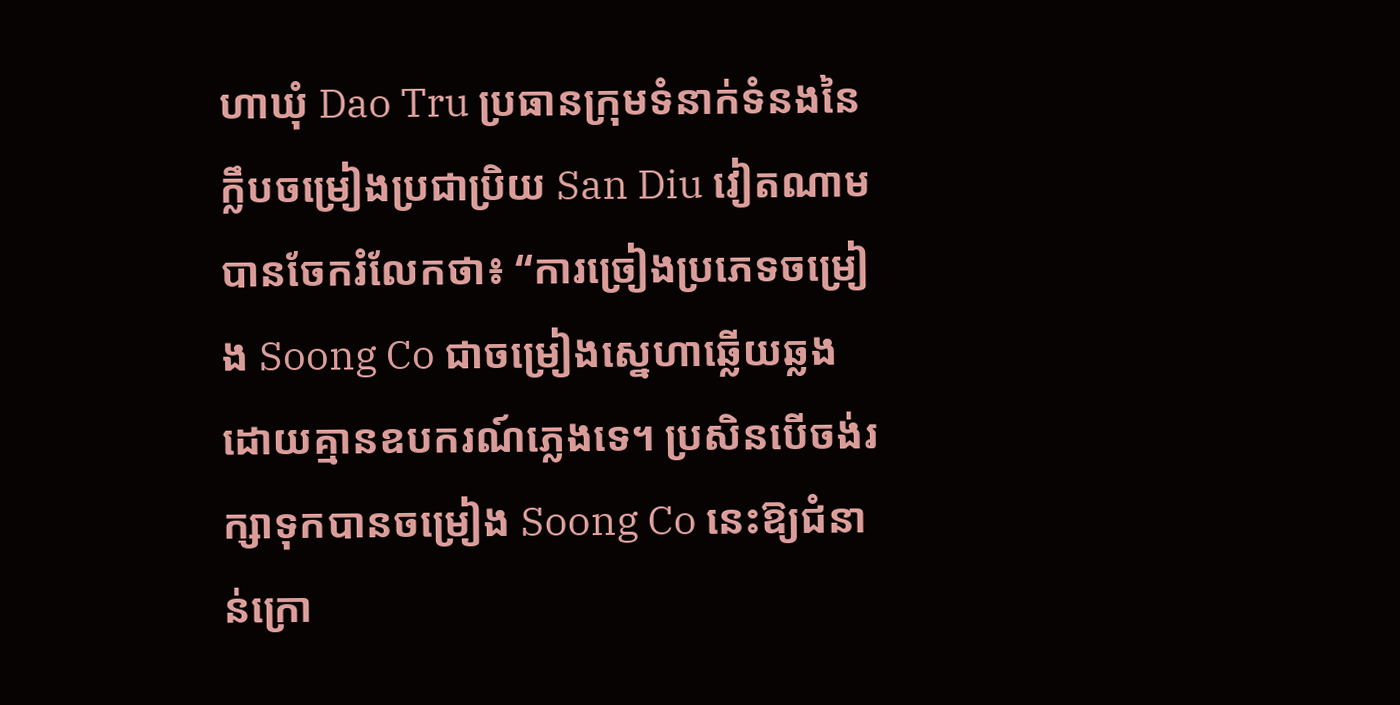ហាឃុំ Dao Tru ប្រធានក្រុមទំនាក់ទំនងនៃក្លឹបចម្រៀងប្រជាប្រិយ San Diu វៀតណាម បានចែករំលែកថា៖ “ការច្រៀងប្រភេទចម្រៀង Soong Co ជាចម្រៀងស្នេហាឆ្លើយឆ្លង ដោយគ្មានឧបករណ៍ភ្លេងទេ។ ប្រសិនបើចង់រក្សាទុកបានចម្រៀង Soong Co នេះឱ្យជំនាន់ក្រោ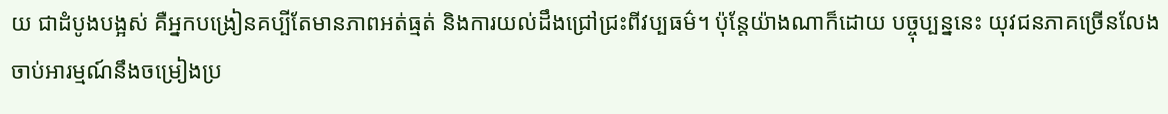យ ជាដំបូងបង្អស់ គឺអ្នកបង្រៀនគប្បីតែមានភាពអត់ធ្មត់ និងការយល់ដឹងជ្រៅជ្រះពីវប្បធម៌។ ប៉ុន្តែយ៉ាងណាក៏ដោយ បច្ចុប្បន្ននេះ យុវជនភាគច្រើនលែងចាប់អារម្មណ៍នឹងចម្រៀងប្រ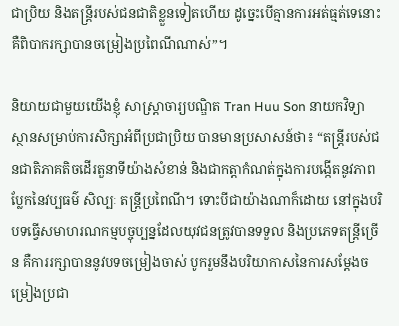ជាប្រិយ និងតន្ត្រីរបស់ជនជាតិខ្លួនទៀតហើយ ដូច្នេះបើគ្មានការអត់ធ្មត់ទេនោះ គឺពិបាករក្សាបានចម្រៀងប្រពៃណីណាស់”។

និយាយជាមួយយើងខ្ញុំ សាស្ត្រាចារ្យបណ្ឌិត Tran Huu Son នាយកវិទ្យាស្ថានសម្រាប់ការសិក្សាអំពីប្រជាប្រិយ បានមានប្រសាសន៍ថា៖ “តន្ត្រីរបស់ជនជាតិភាគតិចដើរតួនាទីយ៉ាងសំខាន់ និងជាកត្តាកំណត់ក្នុងការបង្កើតនូវភាពប្លែកនៃវប្បធម៌ សិល្បៈ តន្ត្រីប្រពៃណី។ ទោះបីជាយ៉ាងណាក៏ដោយ នៅក្នុងបរិបទធ្វើសមាហរណកម្មបច្ចុប្បន្នដែលយុវជនត្រូវបានទទួល និងប្រភេទតន្ត្រីច្រើន គឺការរក្សាបាននូវបទចម្រៀងចាស់ បូករួមនឹងបរិយាកាសនៃការសម្តែងចម្រៀងប្រជា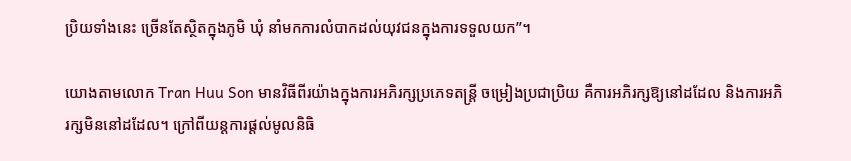ប្រិយទាំងនេះ ច្រើនតែស្ថិតក្នុងភូមិ ឃុំ នាំមកការលំបាកដល់យុវជនក្នុងការទទួលយក”។

យោងតាមលោក Tran Huu Son មានវិធីពីរយ៉ាងក្នុងការអភិរក្សប្រភេទតន្ត្រី ចម្រៀងប្រជាប្រិយ គឺការអភិរក្សឱ្យនៅដដែល និងការអភិរក្សមិននៅដដែល។ ក្រៅពីយន្តការផ្តល់មូលនិធិ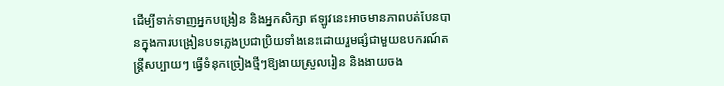ដើម្បីទាក់ទាញអ្នកបង្រៀន និងអ្នកសិក្សា ឥឡូវនេះអាចមានភាពបត់បែនបានក្នុងការបង្រៀនបទភ្លេងប្រជាប្រិយទាំងនេះដោយរួមផ្សំជាមួយឧបករណ៍តន្ត្រីសប្បាយៗ ធ្វើទំនុកច្រៀងថ្មីៗឱ្យងាយស្រួលរៀន និងងាយចង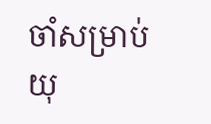ចាំសម្រាប់យុ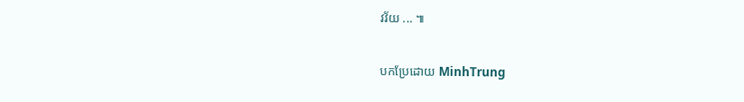វវ័យ ... ៕

បកប្រែដោយ MinhTrung